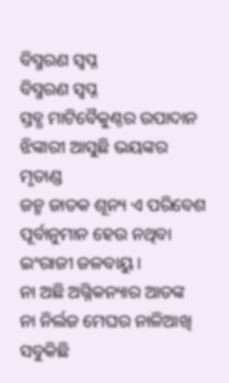ବିସ୍ମରଣ ସ୍ବପ୍ନ
ବିସ୍ମରଣ ସ୍ବପ୍ନ
ସ୍ତବ୍ଧ ମାଟିବୈକୁଣ୍ଠର ଉପାଦାନ
ଝିଙ୍କାରୀ ଆସୁଛି ଭୟଙ୍କର ମୃତାଣ୍ଡ
ଜନ୍ମ ଜାତକ ଶୂନ୍ୟ ଏ ପରିବେଶ
ପୂର୍ବାନୁମାନ ହେଉ ନଥିବା ଇଂରାଜୀ ଜଳବାୟୁ।
ନା ଅଛି ଅଗ୍ନିକନ୍ୟାର ଆତଙ୍କ
ନା ନିର୍ଲଜ ମେଘର ନାଳିଆଖି
ସବୁକିଛି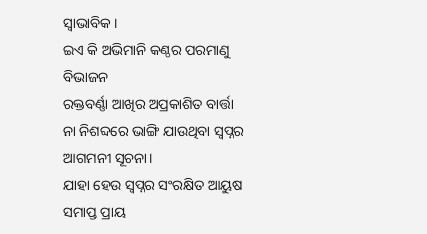ସ୍ୱାଭାବିକ ।
ଇଏ କି ଅଭିମାନି କଣ୍ଠର ପରମାଣୁ ବିଭାଜନ
ରକ୍ତବର୍ଣ୍ଣା ଆଖିର ଅପ୍ରକାଶିତ ବାର୍ତ୍ତା
ନା ନିଶବ୍ଦରେ ଭାଙ୍ଗି ଯାଉଥିବା ସ୍ୱପ୍ନର ଆଗମନୀ ସୂଚନା।
ଯାହା ହେଉ ସ୍ୱପ୍ନର ସଂରକ୍ଷିତ ଆୟୁଷ ସମାପ୍ତ ପ୍ରାୟ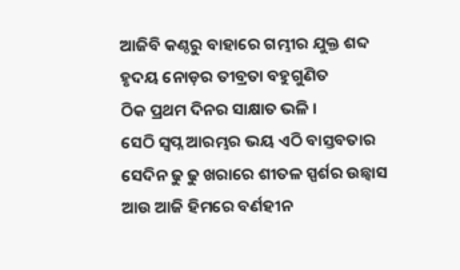ଆଜିବି କଣ୍ଠରୁ ବାହାରେ ଗମ୍ଭୀର ଯୁକ୍ତ ଶବ୍ଦ
ହୃଦୟ ନୋଡ଼ର ତୀବ୍ରତା ବହୁଗୁଣିତ
ଠିକ ପ୍ରଥମ ଦିନର ସାକ୍ଷାତ ଭଳି ।
ସେଠି ସ୍ବପ୍ନ ଆରମ୍ଭର ଭୟ ଏଠି ବାସ୍ତବତାର
ସେଦିନ ଢୁ ଢୁ ଖରାରେ ଶୀତଳ ସ୍ପର୍ଶର ଉଛ୍ୱାସ
ଆଉ ଆଜି ହିମରେ ବର୍ଣହୀନ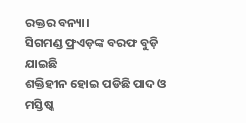ରକ୍ତର ବନ୍ୟା।
ସିଗମଣ୍ଡ ଫ୍ରଏଡ଼ଙ୍କ ବରଫ ବୁଡ଼ି ଯାଇଛି
ଶକ୍ତିହୀନ ହୋଇ ପଡିଛି ପାଦ ଓ ମସ୍ତିଷ୍କ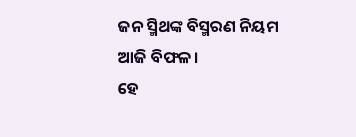ଜନ ସ୍ମିଥଙ୍କ ବିସ୍ମରଣ ନିୟମ ଆଜି ବିଫଳ।
ହେ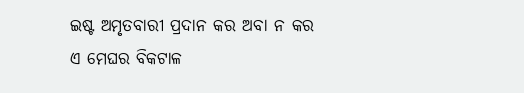ଇଷ୍ଟ ଅମୃତବାରୀ ପ୍ରଦାନ କର ଅବା ନ କର
ଏ ମେଘର ବିକଟାଳ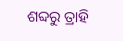ଶବ୍ଦରୁ ତ୍ରାହି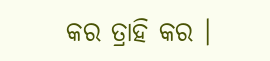କର ତ୍ରାହି କର ।